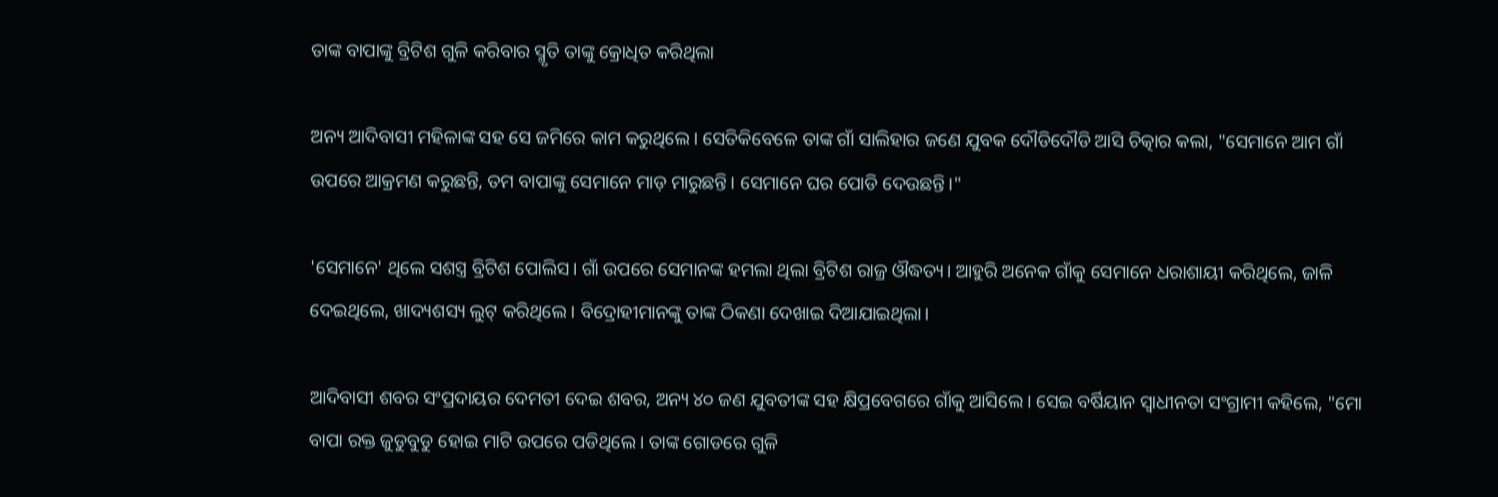ତାଙ୍କ ବାପାଙ୍କୁ ବ୍ରିଟିଶ ଗୁଳି କରିବାର ସ୍ମୃତି ତାଙ୍କୁ କ୍ରୋଧିତ କରିଥିଲା

ଅନ୍ୟ ଆଦିବାସୀ ମହିଳାଙ୍କ ସହ ସେ ଜମିରେ କାମ କରୁଥିଲେ। ସେତିକିବେଳେ ତାଙ୍କ ଗାଁ ସାଲିହାର ଜଣେ ଯୁବକ ଦୌଡିଦୌଡି ଆସି ଚିତ୍କାର କଲା, "ସେମାନେ ଆମ ଗାଁ ଉପରେ ଆକ୍ରମଣ କରୁଛନ୍ତି, ତମ ବାପାଙ୍କୁ ସେମାନେ ମାଡ଼ ମାରୁଛନ୍ତି। ସେମାନେ ଘର ପୋଡି ଦେଉଛନ୍ତି।"

'ସେମାନେ' ଥିଲେ ସଶସ୍ତ୍ର ବ୍ରିଟିଶ ପୋଲିସ। ଗାଁ ଉପରେ ସେମାନଙ୍କ ହମଲା ଥିଲା ବ୍ରିଟିଶ ରାଜ୍ର ଔଦ୍ଧତ୍ୟ। ଆହୁରି ଅନେକ ଗାଁକୁ ସେମାନେ ଧରାଶାୟୀ କରିଥିଲେ, ଜାଳି ଦେଇଥିଲେ, ଖାଦ୍ୟଶସ୍ୟ ଲୁଟ୍ କରିଥିଲେ। ବିଦ୍ରୋହୀମାନଙ୍କୁ ତାଙ୍କ ଠିକଣା ଦେଖାଇ ଦିଆଯାଇଥିଲା।

ଆଦିବାସୀ ଶବର ସଂପ୍ରଦାୟର ଦେମତୀ ଦେଇ ଶବର, ଅନ୍ୟ ୪୦ ଜଣ ଯୁବତୀଙ୍କ ସହ କ୍ଷିପ୍ରବେଗରେ ଗାଁକୁ ଆସିଲେ। ସେଇ ବର୍ଷିୟାନ ସ୍ୱାଧୀନତା ସଂଗ୍ରାମୀ କହିଲେ, "ମୋ ବାପା ରକ୍ତ ଜୁଡୁବୁଡୁ ହୋଇ ମାଟି ଉପରେ ପଡିଥିଲେ। ତାଙ୍କ ଗୋଡରେ ଗୁଳି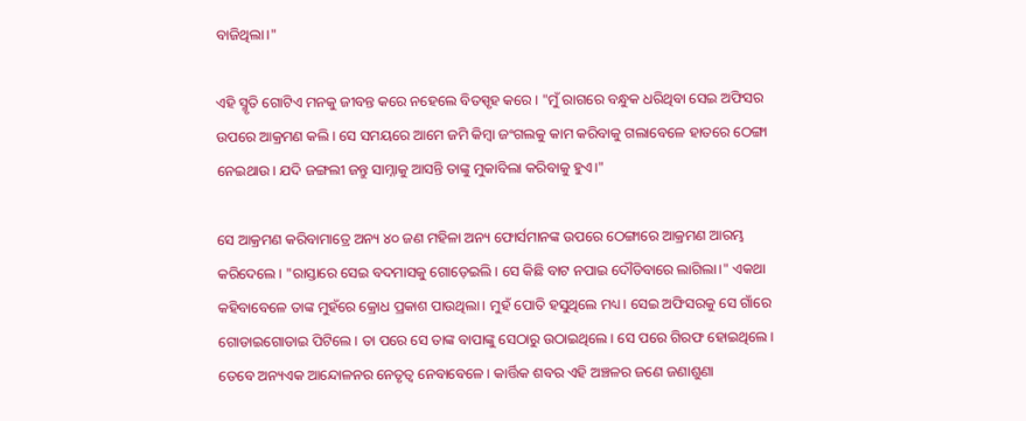ବାଜିଥିଲା।"

ଏହି ସ୍ମୃତି ଗୋଟିଏ ମନକୁ ଜୀବନ୍ତ କରେ ନହେଲେ ବିତସ୍ପୃହ କରେ। "ମୁଁ ରାଗରେ ବନ୍ଧୁକ ଧରିଥିବା ସେଇ ଅଫିସର ଉପରେ ଆକ୍ରମଣ କଲି। ସେ ସମୟରେ ଆମେ ଜମି କିମ୍ବା ଜଂଗଲକୁ କାମ କରିବାକୁ ଗଲାବେଳେ ହାତରେ ଠେଙ୍ଗା ନେଇଥାଉ। ଯଦି ଜଙ୍ଗଲୀ ଜନ୍ତୁ ସାମ୍ନାକୁ ଆସନ୍ତି ତାଙ୍କୁ ମୁକାବିଲା କରିବାକୁ ହୁଏ।"

ସେ ଆକ୍ରମଣ କରିବାମାତ୍ରେ ଅନ୍ୟ ୪୦ ଜଣ ମହିଳା ଅନ୍ୟ ଫୋର୍ସମାନଙ୍କ ଉପରେ ଠେଙ୍ଗାରେ ଆକ୍ରମଣ ଆରମ୍ଭ କରିଦେଲେ। "ରାସ୍ତାରେ ସେଇ ବଦମାସକୁ ଗୋଡ଼େଇଲି। ସେ କିଛି ବାଟ ନପାଇ ଦୌଡିବାରେ ଲାଗିଲା।" ଏକଥା କହିବାବେଳେ ତାଙ୍କ ମୁହଁରେ କ୍ରୋଧ ପ୍ରକାଶ ପାଉଥିଲା। ମୁହଁ ପୋତି ହସୁଥିଲେ ମଧ୍ୟ। ସେଇ ଅଫିସରକୁ ସେ ଗାଁରେ ଗୋଡାଇଗୋଡାଇ ପିଟିଲେ। ତା ପରେ ସେ ତାଙ୍କ ବାପାଙ୍କୁ ସେଠାରୁ ଉଠାଇଥିଲେ। ସେ ପରେ ଗିରଫ ହୋଇଥିଲେ। ତେବେ ଅନ୍ୟଏକ ଆନ୍ଦୋଳନର ନେତୃତ୍ଵ ନେବାବେଳେ। କାର୍ତ୍ତିକ ଶବର ଏହି ଅଞ୍ଚଳର ଜଣେ ଜଣାଶୁଣା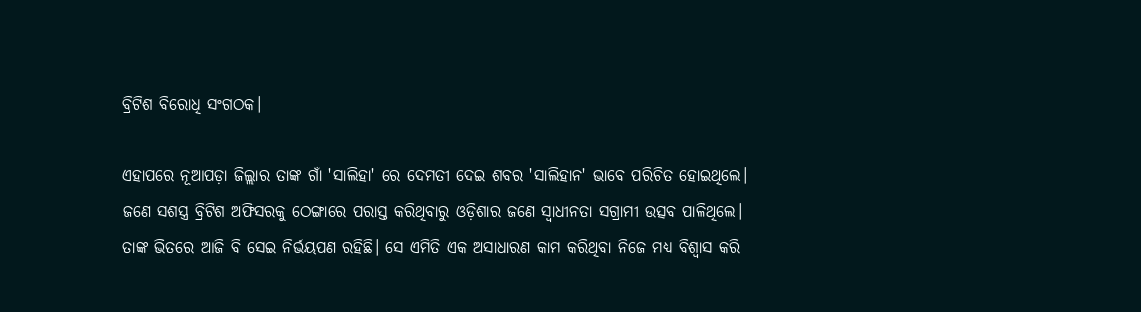ବ୍ରିଟିଶ ବିରୋଧି ସଂଗଠକ।

ଏହାପରେ ନୂଆପଡ଼ା ଜିଲ୍ଲାର ତାଙ୍କ ଗାଁ 'ସାଲିହା' ରେ ଦେମତୀ ଦେଇ ଶବର 'ସାଲିହାନ' ଭାବେ ପରିଚିତ ହୋଇଥିଲେ। ଜଣେ ସଶସ୍ତ୍ର ବ୍ରିଟିଶ ଅଫିସରକୁ ଠେଙ୍ଗାରେ ପରାସ୍ତ କରିଥିବାରୁ ଓଡ଼ିଶାର ଜଣେ ସ୍ୱାଧୀନତା ସଗ୍ରାମୀ ଉତ୍ସବ ପାଳିଥିଲେ। ତାଙ୍କ ଭିତରେ ଆଜି ବି ସେଇ ନିର୍ଭୟପଣ ରହିଛି। ସେ ଏମିତି ଏକ ଅସାଧାରଣ କାମ କରିଥିବା ନିଜେ ମଧ୍ୟ ବିଶ୍ୱାସ କରି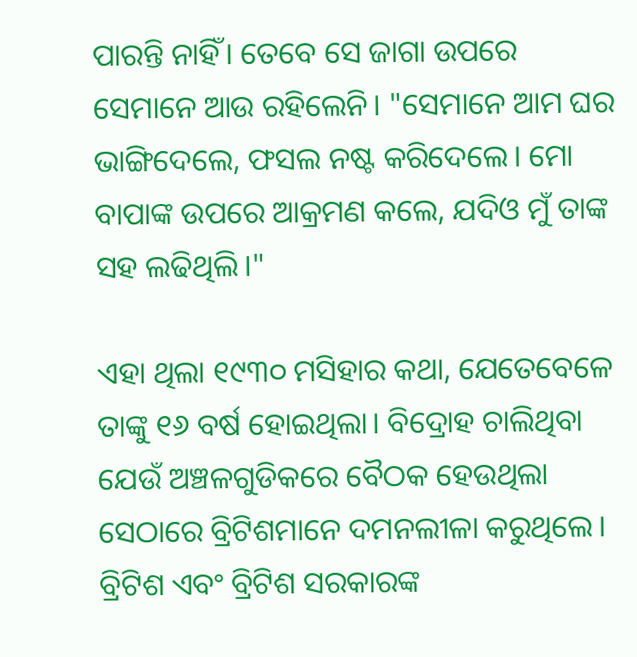ପାରନ୍ତି ନାହିଁ। ତେବେ ସେ ଜାଗା ଉପରେ ସେମାନେ ଆଉ ରହିଲେନି। "ସେମାନେ ଆମ ଘର ଭାଙ୍ଗିଦେଲେ, ଫସଲ ନଷ୍ଟ କରିଦେଲେ। ମୋ ବାପାଙ୍କ ଉପରେ ଆକ୍ରମଣ କଲେ, ଯଦିଓ ମୁଁ ତାଙ୍କ ସହ ଲଢିଥିଲି।"

ଏହା ଥିଲା ୧୯୩୦ ମସିହାର କଥା, ଯେତେବେଳେ ତାଙ୍କୁ ୧୬ ବର୍ଷ ହୋଇଥିଲା। ବିଦ୍ରୋହ ଚାଲିଥିବା ଯେଉଁ ଅଞ୍ଚଳଗୁଡିକରେ ବୈଠକ ହେଉଥିଲା ସେଠାରେ ବ୍ରିଟିଶମାନେ ଦମନଲୀଳା କରୁଥିଲେ। ବ୍ରିଟିଶ ଏବଂ ବ୍ରିଟିଶ ସରକାରଙ୍କ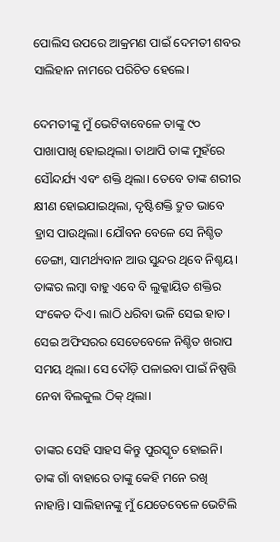ପୋଲିସ ଉପରେ ଆକ୍ରମଣ ପାଇଁ ଦେମତୀ ଶବର ସାଲିହାନ ନାମରେ ପରିଚିତ ହେଲେ।

ଦେମତୀଙ୍କୁ ମୁଁ ଭେଟିବାବେଳେ ତାଙ୍କୁ ୯୦ ପାଖାପାଖି ହୋଇଥିଲା। ତାଥାପି ତାଙ୍କ ମୁହଁରେ ସୌନ୍ଦର୍ଯ୍ୟ ଏବଂ ଶକ୍ତି ଥିଲା। ତେବେ ତାଙ୍କ ଶରୀର କ୍ଷୀଣ ହୋଇଯାଇଥିଲା, ଦୃଷ୍ଟିଶକ୍ତି ଦ୍ରୁତ ଭାବେ ହ୍ରାସ ପାଉଥିଲା। ଯୌବନ ବେଳେ ସେ ନିଶ୍ଚିତ ଡେଙ୍ଗା, ସାମର୍ଥ୍ୟବାନ ଆଉ ସୁନ୍ଦର ଥିବେ ନିଶ୍ଚୟ। ତାଙ୍କର ଲମ୍ବା ବାହୁ ଏବେ ବି ଲୁକ୍କାୟିତ ଶକ୍ତିର ସଂକେତ ଦିଏ। ଲାଠି ଧରିବା ଭଳି ସେଇ ହାତ। ସେଇ ଅଫିସରର ସେତେବେଳେ ନିଶ୍ଚିତ ଖରାପ ସମୟ ଥିଲା। ସେ ଦୌଡ଼ି ପଳାଇବା ପାଇଁ ନିଷ୍ପତ୍ତି ନେବା ବିଲକୁଲ ଠିକ୍ ଥିଲା।

ତାଙ୍କର ସେହି ସାହସ କିନ୍ତୁ ପୁରସ୍କୃତ ହୋଇନି। ତାଙ୍କ ଗାଁ ବାହାରେ ତାଙ୍କୁ କେହି ମନେ ରଖି ନାହାନ୍ତି। ସାଲିହାନଙ୍କୁ ମୁଁ ଯେତେବେଳେ ଭେଟିଲି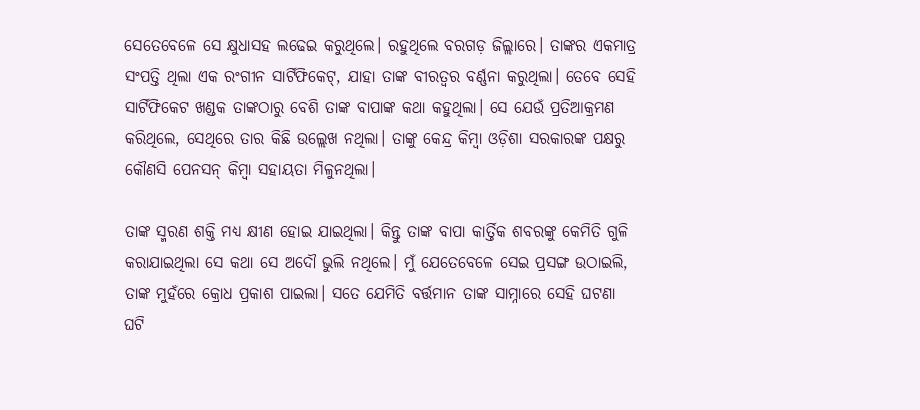ସେତେବେଳେ ସେ କ୍ଷୁଧାସହ ଲଢେଇ କରୁଥିଲେ। ରହୁଥିଲେ ବରଗଡ଼ ଜିଲ୍ଲାରେ। ତାଙ୍କର ଏକମାତ୍ର ସଂପତ୍ତି ଥିଲା ଏକ ରଂଗୀନ ସାର୍ଟିଫିକେଟ୍, ଯାହା ତାଙ୍କ ବୀରତ୍ୱର ବର୍ଣ୍ଣନା କରୁଥିଲା। ତେବେ ସେହି ସାର୍ଟିଫିକେଟ ଖଣ୍ଡକ ତାଙ୍କଠାରୁ ବେଶି ତାଙ୍କ ବାପାଙ୍କ କଥା କହୁଥିଲା। ସେ ଯେଉଁ ପ୍ରତିଆକ୍ରମଣ କରିଥିଲେ, ସେଥିରେ ତାର କିଛି ଉଲ୍ଲେଖ ନଥିଲା। ତାଙ୍କୁ କେନ୍ଦ୍ର କିମ୍ବା ଓଡ଼ିଶା ସରକାରଙ୍କ ପକ୍ଷରୁ କୌଣସି ପେନସନ୍ କିମ୍ବା ସହାୟତା ମିଳୁନଥିଲା।

ତାଙ୍କ ସ୍ମରଣ ଶକ୍ତି ମଧ୍ୟ କ୍ଷୀଣ ହୋଇ ଯାଇଥିଲା। କିନ୍ତୁ ତାଙ୍କ ବାପା କାର୍ତ୍ତିକ ଶବରଙ୍କୁ କେମିତି ଗୁଳି କରାଯାଇଥିଲା ସେ କଥା ସେ ଅଦୌ ଭୁଲି ନଥିଲେ। ମୁଁ ଯେତେବେଳେ ସେଇ ପ୍ରସଙ୍ଗ ଉଠାଇଲି, ତାଙ୍କ ମୁହଁରେ କ୍ରୋଧ ପ୍ରକାଶ ପାଇଲା। ସତେ ଯେମିତି ବର୍ତ୍ତମାନ ତାଙ୍କ ସାମ୍ନାରେ ସେହି ଘଟଣା ଘଟି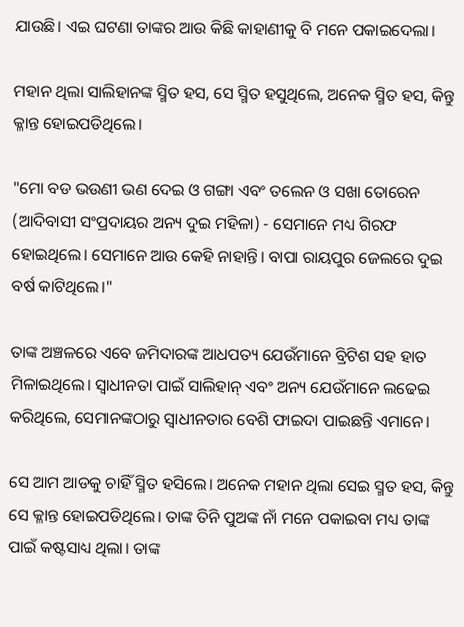ଯାଉଛି। ଏଇ ଘଟଣା ତାଙ୍କର ଆଉ କିଛି କାହାଣୀକୁ ବି ମନେ ପକାଇଦେଲା।

ମହାନ ଥିଲା ସାଲିହାନଙ୍କ ସ୍ମିତ ହସ, ସେ ସ୍ମିତ ହସୁଥିଲେ, ଅନେକ ସ୍ମିତ ହସ, କିନ୍ତୁ କ୍ଳାନ୍ତ ହୋଇପଡିଥିଲେ।

"ମୋ ବଡ ଭଉଣୀ ଭଣ ଦେଇ ଓ ଗଙ୍ଗା ଏବଂ ତଲେନ ଓ ସଖା ତୋରେନ (ଆଦିବାସୀ ସଂପ୍ରଦାୟର ଅନ୍ୟ ଦୁଇ ମହିଳା) - ସେମାନେ ମଧ୍ୟ ଗିରଫ ହୋଇଥିଲେ। ସେମାନେ ଆଉ କେହି ନାହାନ୍ତି। ବାପା ରାୟପୁର ଜେଲରେ ଦୁଇ ବର୍ଷ କାଟିଥିଲେ।"

ତାଙ୍କ ଅଞ୍ଚଳରେ ଏବେ ଜମିଦାରଙ୍କ ଆଧପତ୍ୟ ଯେଉଁମାନେ ବ୍ରିଟିଶ ସହ ହାତ ମିଳାଇଥିଲେ। ସ୍ୱାଧୀନତା ପାଇଁ ସାଲିହାନ୍ ଏବଂ ଅନ୍ୟ ଯେଉଁମାନେ ଲଢେଇ କରିଥିଲେ, ସେମାନଙ୍କଠାରୁ ସ୍ୱାଧୀନତାର ବେଶି ଫାଇଦା ପାଇଛନ୍ତି ଏମାନେ।

ସେ ଆମ ଆଡକୁ ଚାହିଁ ସ୍ମିତ ହସିଲେ। ଅନେକ ମହାନ ଥିଲା ସେଇ ସ୍ମତ ହସ, କିନ୍ତୁ ସେ କ୍ଳାନ୍ତ ହୋଇପଡିଥିଲେ। ତାଙ୍କ ତିନି ପୁଅଙ୍କ ନାଁ ମନେ ପକାଇବା ମଧ୍ୟ ତାଙ୍କ ପାଇଁ କଷ୍ଟସାଧ୍ୟ ଥିଲା। ତାଙ୍କ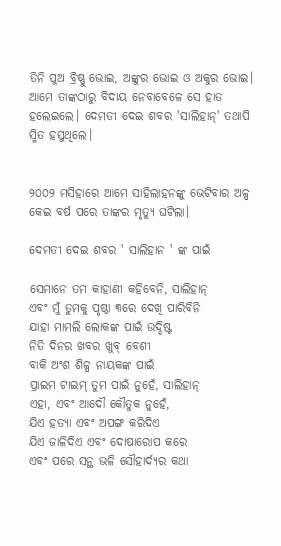ତିନି ପୁଅ ବ୍ରିଷ୍ଣୁ ଭୋଇ, ଅଙ୍କୁର ଭୋଇ ଓ ଅକୁର ଭୋଇ। ଆମେ ତାଙ୍କଠାରୁ ବିଦାୟ ନେବାବେଳେ ସେ ହାତ ହଲେଇଲେ। ଦେମତୀ ଦେଇ ଶବର 'ସାଲିହାନ୍' ତଥାପି ସ୍ମିତ ହସୁଥିଲେ।


୨୦୦୨ ମସିହାରେ ଆମେ ସାହିଲାହନଙ୍କୁ ଭେଟିବାର ଅଳ୍ପ କେଇ ବର୍ଷ ପରେ ତାଙ୍କର ମୃତ୍ୟୁ ଘଟିଲା।

ଦେମତୀ ଦେଇ ଶବର ' ସାଲିହାନ ' ଙ୍କ ପାଇଁ

ସେମାନେ ତମ କାହାଣୀ କହିବେନି, ସାଲିହାନ୍
ଏବଂ ମୁଁ ତୁମକୁ ପୃଷ୍ଠା ୩ରେ ଦେଖି ପାରିବିନି
ଯାହା ମାମଲି ଲୋକଙ୍କ ପାଇଁ ଉଦ୍ଦିଷ୍ଟ
ନିତି ଦିନର ଖବର ଖୁବ୍ ବେଶୀ
ବାକି ଅଂଶ ଶିଳ୍ପ ନାୟକଙ୍କ ପାଇଁ
ପ୍ରାଇମ ଟାଇମ୍ ତୁମ ପାଇଁ ନୁହେଁ, ସାଲିହାନ୍
ଏହା, ଏବଂ ଆଦୌ କୌତୁକ ନୁହେଁ,
ଯିଏ ହତ୍ୟା ଏବଂ ଅପଙ୍ଗ କରିଦିଏ
ଯିଏ ଜାଳିଦିଏ ଏବଂ ଦୋଷାରୋପ କରେ
ଏବଂ ପରେ ସନ୍ଥ ଭଳି ସୌହାର୍ଦ୍ୟର କଥା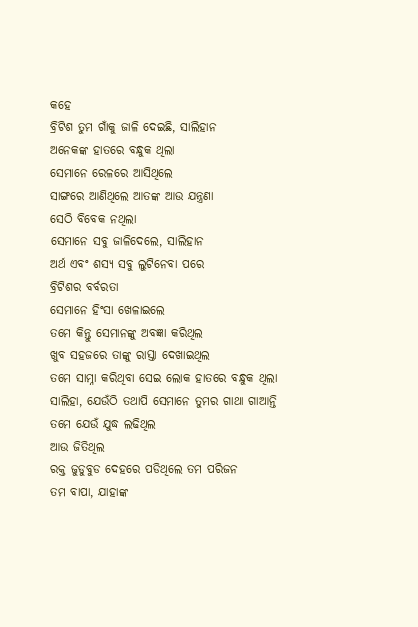କହେ
ବ୍ରିଟିଶ ତୁମ ଗାଁକୁ ଜାଳି ଦେଇଛି, ସାଲିହାନ
ଅନେକଙ୍କ ହାତରେ ବନ୍ଧୁକ ଥିଲା
ସେମାନେ ରେଳରେ ଆସିଥିଲେ
ସାଙ୍ଗରେ ଆଣିଥିଲେ ଆତଙ୍କ ଆଉ ଯନ୍ତ୍ରଣା
ସେଠି ବିବେକ ନଥିଲା
ସେମାନେ ସବୁ ଜାଳିଦେଲେ, ସାଲିହାନ
ଅର୍ଥ ଏବଂ ଶସ୍ୟ ସବୁ ଲୁଟିନେବା ପରେ
ବ୍ରିଟିଶର ବର୍ବରତା
ସେମାନେ ହିଂସା ଖେଳାଇଲେ
ତମେ କିନ୍ତୁ ସେମାନଙ୍କୁ ଅବଜ୍ଞା କରିଥିଲ
ଖୁବ ସହଜରେ ତାଙ୍କୁ ରାସ୍ତା ଦେଖାଇଥିଲ
ତମେ ସାମ୍ନା କରିଥିବା ସେଇ ଲୋକ ହାତରେ ବନ୍ଧୁକ ଥିଲା
ସାଲିହା, ଯେଉଁଠି ତଥାପି ସେମାନେ ତୁମର ଗାଥା ଗାଆନ୍ତି
ତମେ ଯେଉଁ ଯୁଦ୍ଧ ଲଢିଥିଲ
ଆଉ ଜିତିଥିଲ
ରକ୍ତ ଜୁଡୁବୁଡ ଦେହରେ ପଡିଥିଲେ ତମ ପରିଜନ
ତମ ବାପା, ଯାହାଙ୍କ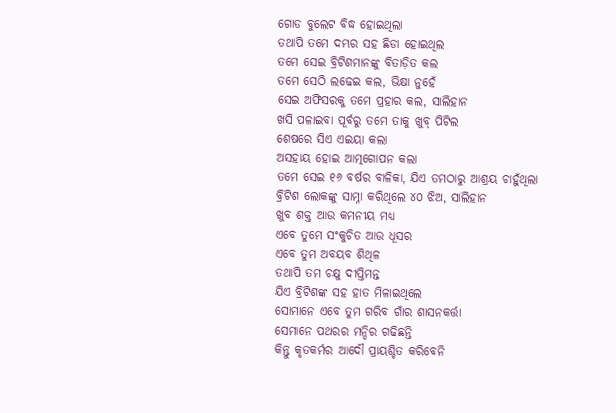ଗୋଡ ବୁଲେଟ ବିଦ୍ଧ ହୋଇଥିଲା
ତଥାପି ତମେ ଦମ୍ଭର ସହ ଛିଡା ହୋଇଥିଲ
ତମେ ସେଇ ବ୍ରିଟିଶମାନଙ୍କୁ ବିତାଡ଼ିତ କଲ
ତମେ ସେଠି ଲଢେଇ କଲ, ଭିକ୍ଷା ନୁହେଁ
ସେଇ ଅଫିସରକୁ ତମେ ପ୍ରହାର କଲ, ସାଲିହାନ
ଖସି ପଳାଇବା ପୂର୍ବରୁ ତମେ ତାକୁ ଖୁବ୍ ପିଟିଲ
ଶେଷରେ ସିଏ ଏଇୟା କଲା
ଅସହାୟ ହୋଇ ଆତ୍ମଗୋପନ କଲା
ତମେ ସେଇ ୧୬ ବର୍ଷର ବାଳିକା, ଯିଏ ତମଠାରୁ ଆଶ୍ରୟ ଚାହୁଁଥିଲା
ବ୍ରିଟିଶ ଲୋକଙ୍କୁ ସାମ୍ନା କରିଥିଲେ ୪୦ ଝିଅ, ସାଲିହାନ
ଖୁବ ଶକ୍ତ ଆଉ କମନୀୟ ମଧ୍ୟ
ଏବେ ତୁମେ ସଂକୁଚିତ ଆଉ ଧୂସର
ଏବେ ତୁମ ଅବୟବ ଶିଥିଳ
ତଥାପି ତମ ଚକ୍ଷୁ ଦୀପ୍ତିମନ୍ତ
ଯିଏ ବ୍ରିଟିଶଙ୍କ ସହ ହାତ ମିଳାଇଥିଲେ
ସୋମାନେ ଏବେ ତୁମ ଗରିବ ଗାଁର ଶାସନକର୍ତ୍ତା
ସେମାନେ ପଥରର ମନ୍ଦିର ଗଢିଛନ୍ତି
କିନ୍ତୁ କୃତକର୍ମର ଆଦୌ ପ୍ରାୟଶ୍ଚିତ କରିବେନି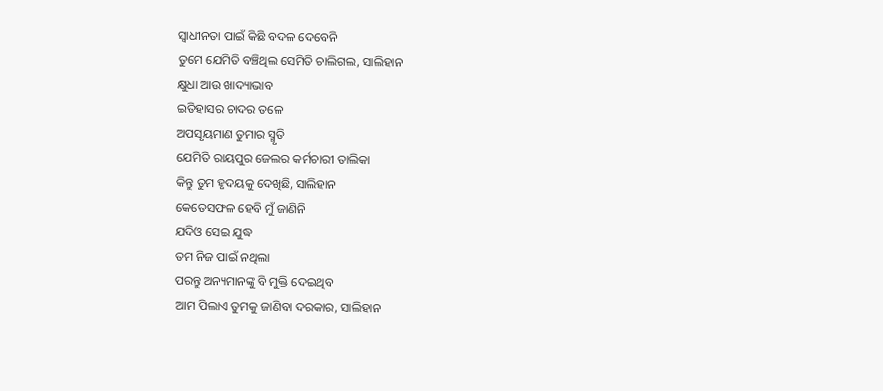ସ୍ୱାଧୀନତା ପାଇଁ କିଛି ବଦଳ ଦେବେନି
ତୁମେ ଯେମିତି ବଞ୍ଚିଥିଲ ସେମିତି ଚାଲିଗଲ, ସାଲିହାନ
କ୍ଷୁଧା ଆଉ ଖାଦ୍ୟାଭାବ
ଇତିହାସର ଚାଦର ତଳେ
ଅପସୃୟମାଣ ତୁମାର ସ୍ମୃତି
ଯେମିତି ରାୟପୁର ଜେଲର କର୍ମଚାରୀ ତାଲିକା
କିନ୍ତୁ ତୁମ ହୃଦୟକୁ ଦେଖିଛି, ସାଲିହାନ
କେତେସଫଳ ହେବି ମୁଁ ଜାଣିନି
ଯଦିଓ ସେଇ ଯୁଦ୍ଧ
ତମ ନିଜ ପାଇଁ ନଥିଲା
ପରନ୍ତୁ ଅନ୍ୟମାନଙ୍କୁ ବି ମୁକ୍ତି ଦେଇଥିବ
ଆମ ପିଲାଏ ତୁମକୁ ଜାଣିବା ଦରକାର, ସାଲିହାନ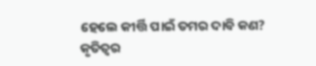ହେଲେ କୀର୍ତ୍ତି ପାଇଁ ତମର ଦାବି କଣ?
କୃତିତ୍ୱର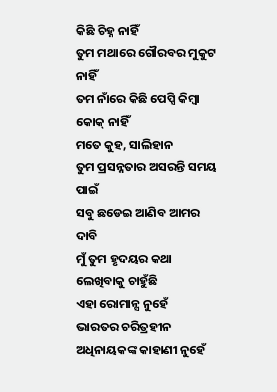କିଛି ଚିହ୍ନ ନାହିଁ
ତୁମ ମଥାରେ ଗୌରବର ମୁକୁଟ ନାହିଁ
ତମ ନାଁରେ କିଛି ପେପ୍ସି କିମ୍ବା କୋକ୍ ନାହିଁ
ମତେ କୁହ, ସାଲିହାନ
ତୁମ ପ୍ରସନ୍ନତାର ଅସରନ୍ତି ସମୟ ପାଇଁ
ସବୁ ଛଡେଇ ଆଣିବ ଆମର ଦାବି
ମୁଁ ତୁମ ହୃଦୟର କଥା ଲେଖିବାକୁ ଚାହୁଁଛି
ଏହା ରୋମାନ୍ସ ନୁହେଁ
ଭାରତର ଚରିତ୍ରହୀନ ଅଧିନାୟକଙ୍କ କାହାଣୀ ନୁହେଁ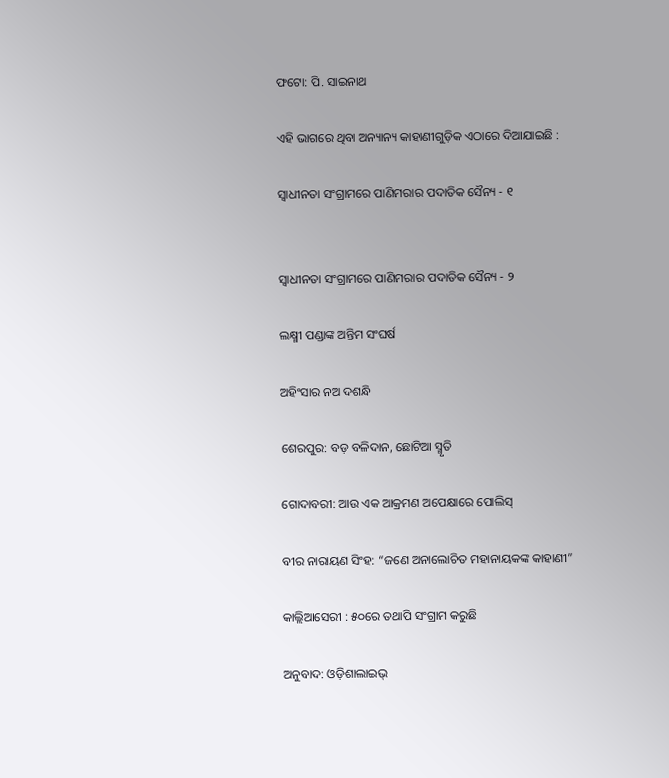ଫଟୋ: ପି. ସାଇନାଥ

ଏହି ଭାଗରେ ଥିବା ଅନ୍ୟାନ୍ୟ କାହାଣୀଗୁଡ଼ିକ ଏଠାରେ ଦିଆଯାଇଛି :

ସ୍ୱାଧୀନତା ସଂଗ୍ରାମରେ ପାଣିମରାର ପଦାତିକ ସୈନ୍ୟ - ୧


ସ୍ୱାଧୀନତା ସଂଗ୍ରାମରେ ପାଣିମରାର ପଦାତିକ ସୈନ୍ୟ - ୨

ଲକ୍ଷ୍ମୀ ପଣ୍ଡାଙ୍କ ଅନ୍ତିମ ସଂଘର୍ଷ

ଅହିଂସାର ନଅ ଦଶନ୍ଧି

ଶେରପୁର: ବଡ଼ ବଳିଦାନ, ଛୋଟିଆ ସ୍ମୃତି

ଗୋଦାବରୀ: ଆଉ ଏକ ଆକ୍ରମଣ ଅପେକ୍ଷାରେ ପୋଲିସ୍

ବୀର ନାରାୟଣ ସିଂହ: “ଜଣେ ଅନାଲୋଚିତ ମହାନାୟକଙ୍କ କାହାଣୀ”

କାଲ୍ଲିଆସେରୀ : ୫୦ରେ ତଥାପି ସଂଗ୍ରାମ କରୁଛି

ଅନୁବାଦ: ଓଡ଼ିଶାଲାଇଭ୍‍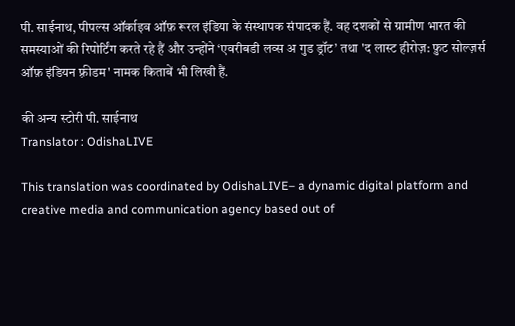पी. साईनाथ, पीपल्स ऑर्काइव ऑफ़ रूरल इंडिया के संस्थापक संपादक हैं. वह दशकों से ग्रामीण भारत की समस्याओं की रिपोर्टिंग करते रहे हैं और उन्होंने ‘एवरीबडी लव्स अ गुड ड्रॉट’ तथा 'द लास्ट हीरोज़: फ़ुट सोल्ज़र्स ऑफ़ इंडियन फ़्रीडम' नामक किताबें भी लिखी हैं.

की अन्य स्टोरी पी. साईनाथ
Translator : OdishaLIVE

This translation was coordinated by OdishaLIVE– a dynamic digital platform and creative media and communication agency based out of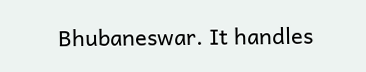Bhubaneswar. It handles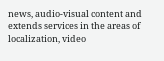news, audio-visual content and extends services in the areas of localization, video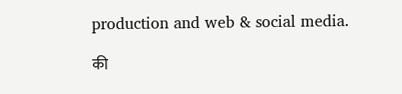production and web & social media.

की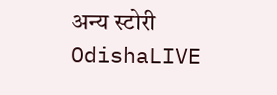अन्य स्टोरी OdishaLIVE